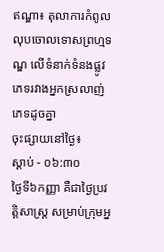ឥណ្ឌា៖ តុលាការកំពូលលុបចោលទោសព្រហ្មទណ្ឌ លើទំនាក់ទំនងផ្លូវភេទរវាងអ្នកស្រលាញ់ភេទដូចគ្នា
ចុះផ្សាយនៅថ្ងៃ៖
ស្តាប់ - ០៦:៣០
ថ្ងៃទី៦កញ្ញា គឺជាថ្ងៃប្រវត្តិសាស្ត្រ សម្រាប់ក្រុមអ្ន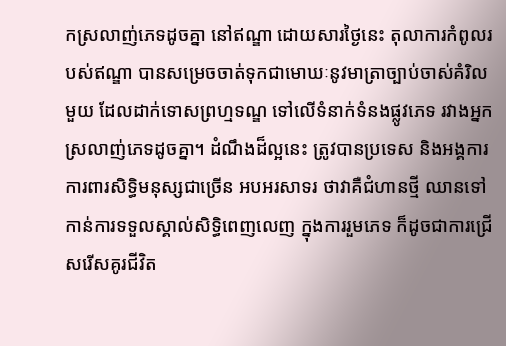កស្រលាញ់ភេទដូចគ្នា នៅឥណ្ឌា ដោយសារថ្ងៃនេះ តុលាការកំពូលរបស់ឥណ្ឌា បានសម្រេចចាត់ទុកជាមោឃៈនូវមាត្រាច្បាប់ចាស់គំរិលមួយ ដែលដាក់ទោសព្រហ្មទណ្ឌ ទៅលើទំនាក់ទំនងផ្លូវភេទ រវាងអ្នកស្រលាញ់ភេទដូចគ្នា។ ដំណឹងដ៏ល្អនេះ ត្រូវបានប្រទេស និងអង្គការការពារសិទ្ធិមនុស្សជាច្រើន អបអរសាទរ ថាវាគឺជំហានថ្មី ឈានទៅកាន់ការទទួលស្គាល់សិទ្ធិពេញលេញ ក្នុងការរួមភេទ ក៏ដូចជាការជ្រើសរើសគូរជីវិត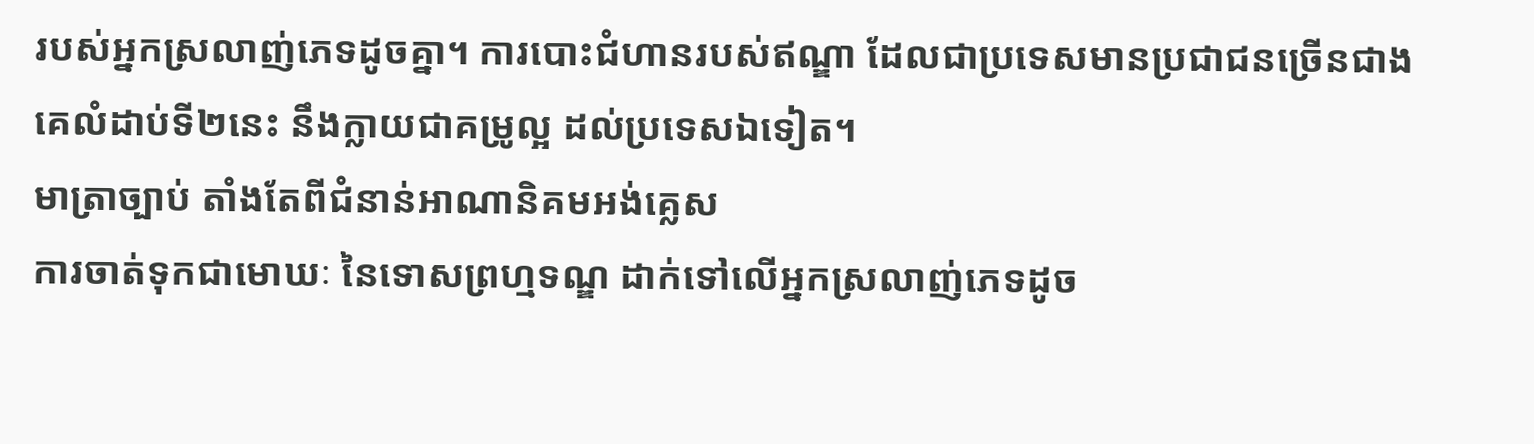របស់អ្នកស្រលាញ់ភេទដូចគ្នា។ ការបោះជំហានរបស់ឥណ្ឌា ដែលជាប្រទេសមានប្រជាជនច្រើនជាងគេលំដាប់ទី២នេះ នឹងក្លាយជាគម្រូល្អ ដល់ប្រទេសឯទៀត។
មាត្រាច្បាប់ តាំងតែពីជំនាន់អាណានិគមអង់គ្លេស
ការចាត់ទុកជាមោឃៈ នៃទោសព្រហ្មទណ្ឌ ដាក់ទៅលើអ្នកស្រលាញ់ភេទដូច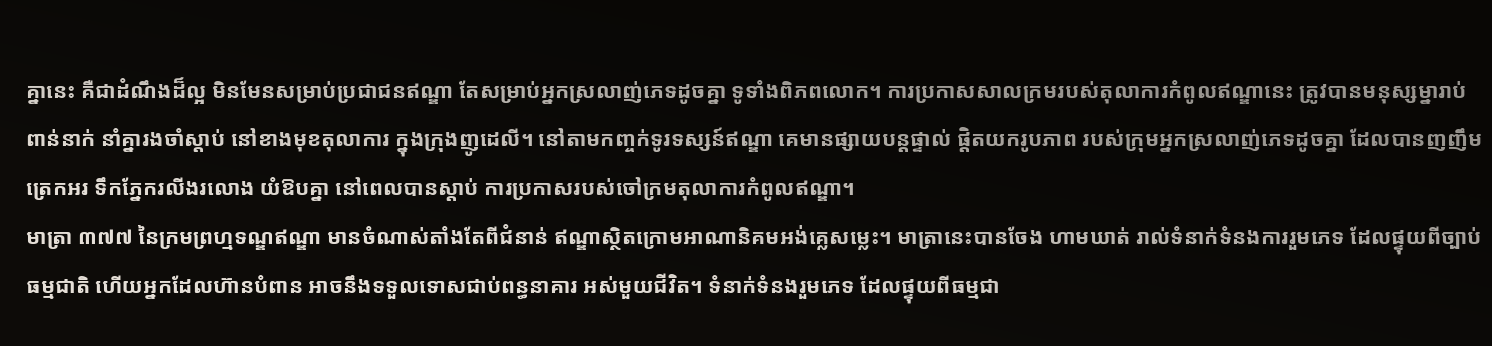គ្នានេះ គឺជាដំណឹងដ៏ល្អ មិនមែនសម្រាប់ប្រជាជនឥណ្ឌា តែសម្រាប់អ្នកស្រលាញ់ភេទដូចគ្នា ទូទាំងពិភពលោក។ ការប្រកាសសាលក្រមរបស់តុលាការកំពូលឥណ្ឌានេះ ត្រូវបានមនុស្សម្នារាប់ពាន់នាក់ នាំគ្នារងចាំស្តាប់ នៅខាងមុខតុលាការ ក្នុងក្រុងញូដេលី។ នៅតាមកញ្ចក់ទូរទស្សន៍ឥណ្ឌា គេមានផ្សាយបន្តផ្ទាល់ ផ្តិតយករូបភាព របស់ក្រុមអ្នកស្រលាញ់ភេទដូចគ្នា ដែលបានញញឹមត្រេកអរ ទឹកភ្នែករលីងរលោង យំឱបគ្នា នៅពេលបានស្តាប់ ការប្រកាសរបស់ចៅក្រមតុលាការកំពូលឥណ្ឌា។
មាត្រា ៣៧៧ នៃក្រមព្រហ្មទណ្ឌឥណ្ឌា មានចំណាស់តាំងតែពីជំនាន់ ឥណ្ឌាស្ថិតក្រោមអាណានិគមអង់គ្លេសម្លេះ។ មាត្រានេះបានចែង ហាមឃាត់ រាល់ទំនាក់ទំនងការរួមភេទ ដែលផ្ទុយពីច្បាប់ធម្មជាតិ ហើយអ្នកដែលហ៊ានបំពាន អាចនឹងទទួលទោសជាប់ពន្ធនាគារ អស់មួយជីវិត។ ទំនាក់ទំនងរួមភេទ ដែលផ្ទុយពីធម្មជា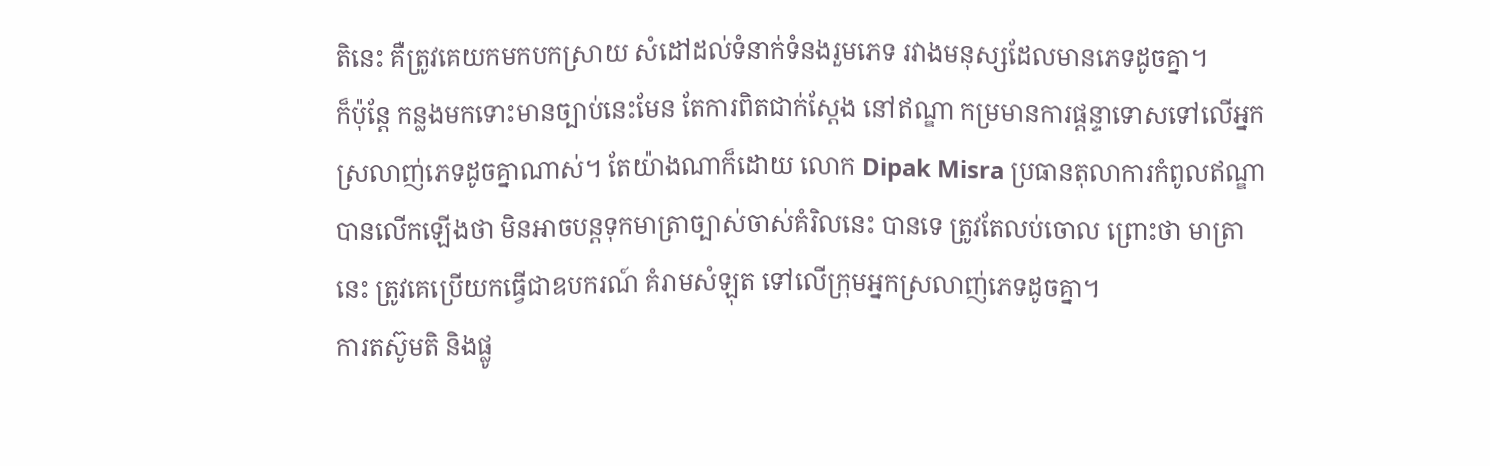តិនេះ គឺត្រូវគេយកមកបកស្រាយ សំដៅដល់ទំនាក់ទំនងរួមភេទ រវាងមនុស្សដែលមានភេទដូចគ្នា។
ក៏ប៉ុន្តែ កន្លងមកទោះមានច្បាប់នេះមែន តែការពិតជាក់ស្តែង នៅឥណ្ឌា កម្រមានការផ្តន្ទាទោសទៅលើអ្នកស្រលាញ់ភេទដូចគ្នាណាស់។ តែយ៉ាងណាក៏ដោយ លោក Dipak Misra ប្រធានតុលាការកំពូលឥណ្ឌា បានលើកឡើងថា មិនអាចបន្តទុកមាត្រាច្បាស់ចាស់គំរិលនេះ បានទេ ត្រូវតែលប់ចោល ព្រោះថា មាត្រានេះ ត្រូវគេប្រើយកធ្វើជាឧបករណ៍ គំរាមសំឡុត ទៅលើក្រុមអ្នកស្រលាញ់ភេទដូចគ្នា។
ការតស៊ូមតិ និងផ្លូ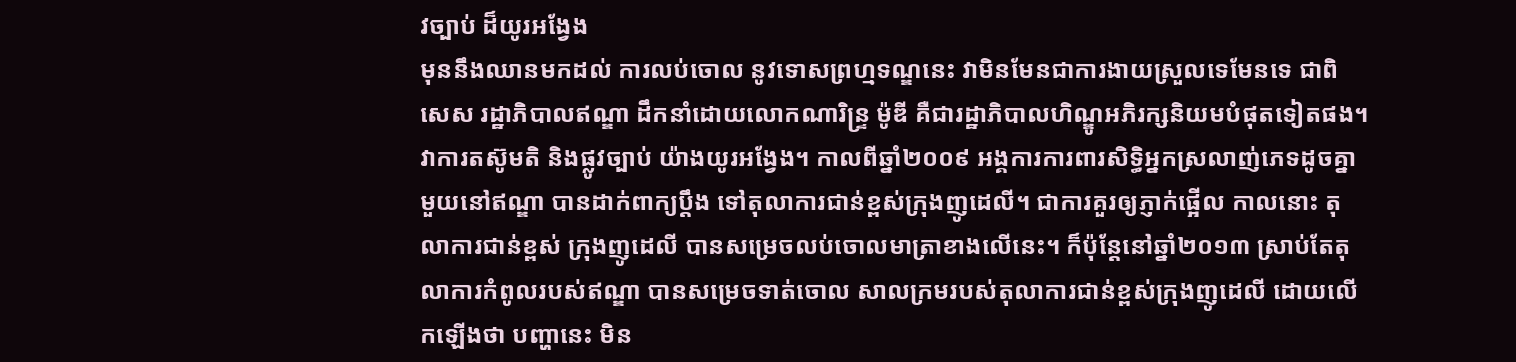វច្បាប់ ដ៏យូរអង្វែង
មុននឹងឈានមកដល់ ការលប់ចោល នូវទោសព្រហ្មទណ្ឌនេះ វាមិនមែនជាការងាយស្រួលទេមែនទេ ជាពិសេស រដ្ឋាភិបាលឥណ្ឌា ដឹកនាំដោយលោកណារិន្ទ្រ ម៉ូឌី គឺជារដ្ឋាភិបាលហិណ្ឌូអភិរក្សនិយមបំផុតទៀតផង។ វាការតស៊ូមតិ និងផ្លូវច្បាប់ យ៉ាងយូរអង្វែង។ កាលពីឆ្នាំ២០០៩ អង្គការការពារសិទ្ធិអ្នកស្រលាញ់ភេទដូចគ្នាមួយនៅឥណ្ឌា បានដាក់ពាក្យប្តឹង ទៅតុលាការជាន់ខ្ពស់ក្រុងញូដេលី។ ជាការគួរឲ្យភ្ញាក់ផ្អើល កាលនោះ តុលាការជាន់ខ្ពស់ ក្រុងញូដេលី បានសម្រេចលប់ចោលមាត្រាខាងលើនេះ។ ក៏ប៉ុន្តែនៅឆ្នាំ២០១៣ ស្រាប់តែតុលាការកំពូលរបស់ឥណ្ឌា បានសម្រេចទាត់ចោល សាលក្រមរបស់តុលាការជាន់ខ្ពស់ក្រុងញូដេលី ដោយលើកឡើងថា បញ្ហានេះ មិន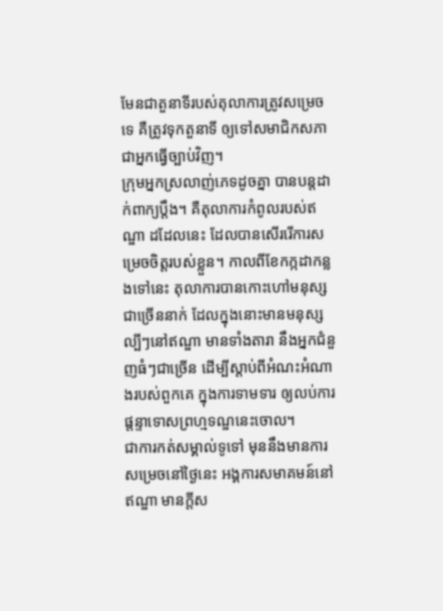មែនជាតួនាទីរបស់តុលាការត្រូវសម្រេចទេ គឺត្រូវទុកតួនាទី ឲ្យទៅសមាជិកសភា ជាអ្នកធ្វើច្បាប់វិញ។
ក្រុមអ្នកស្រលាញ់ភេទដូចគ្នា បានបន្តដាក់ពាក្យប្តឹង។ គឺតុលាការកំពូលរបស់ឥណ្ឌា ដដែលនេះ ដែលបានសើររើការសម្រេចចិត្តរបស់ខ្លួន។ កាលពីខែកក្កដាកន្លងទៅនេះ តុលាការបានកោះហៅមនុស្សជាច្រើននាក់ ដែលក្នុងនោះមានមនុស្សល្បីៗនៅឥណ្ឌា មានទាំងតារា នឹងអ្នកជំនួញធំៗជាច្រើន ដើម្បីស្តាប់ពីអំណះអំណាងរបស់ពួកគេ ក្នុងការទាមទារ ឲ្យលប់ការផ្តន្ទាទោសព្រហ្មទណ្ឌនេះចោល។
ជាការកត់សម្គាល់ទូទៅ មុននឹងមានការសម្រេចនៅថ្ងៃនេះ អង្គការសមាគមន៍នៅឥណ្ឌា មានក្តីស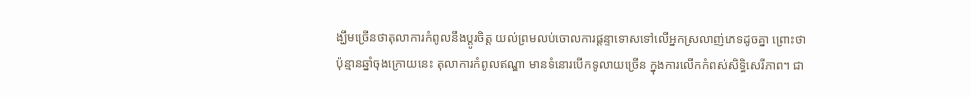ង្ឃឹមច្រើនថាតុលាការកំពូលនឹងប្តូរចិត្ត យល់ព្រមលប់ចោលការផ្តន្ទាទោសទៅលើអ្នកស្រលាញ់ភេទដូចគ្នា ព្រោះថា ប៉ុន្មានឆ្នាំចុងក្រោយនេះ តុលាការកំពូលឥណ្ឌា មានទំនោរបើកទូលាយច្រើន ក្នុងការលើកកំពស់សិទ្ធិសេរីភាព។ ជា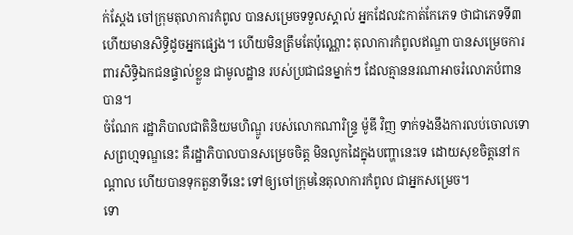ក់ស្តែង ចៅក្រុមតុលាការកំពូល បានសម្រេចទទួលស្គាល់ អ្នកដែលវះកាត់កែភេទ ថាជាភេទទី៣ ហើយមានសិទ្ធិដូចអ្នកផ្សេង។ ហើយមិនត្រឹមតែប៉ុណ្ណោះ តុលាការកំពូលឥណ្ឌា បានសម្រេចការពារសិទ្ធិឯកជនផ្ទាល់ខ្លួន ជាមូលដ្ឋាន របស់ប្រជាជនម្នាក់ៗ ដែលគ្មាននរណាអាចរំលោភបំពានបាន។
ចំណែក រដ្ឋាភិបាលជាតិនិយមហិណ្ឌូ របស់លោកណារិន្ទ្រ ម៉ូឌី វិញ ទាក់ទងនឹងការលប់ចោលទោសព្រហ្មទណ្ឌនេះ គឺរដ្ឋាភិបាលបានសម្រេចចិត្ត មិនលូកដៃក្នុងបញ្ហានេះទេ ដោយសុខចិត្តនៅកណ្តាល ហើយបានទុកតួនាទីនេះ ទៅឲ្យចៅក្រុមនៃតុលាការកំពូល ជាអ្នកសម្រេច។
ទោ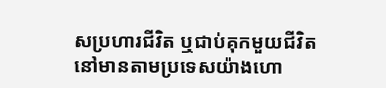សប្រហារជីវិត ឬជាប់គុកមួយជីវិត នៅមានតាមប្រទេសយ៉ាងហោ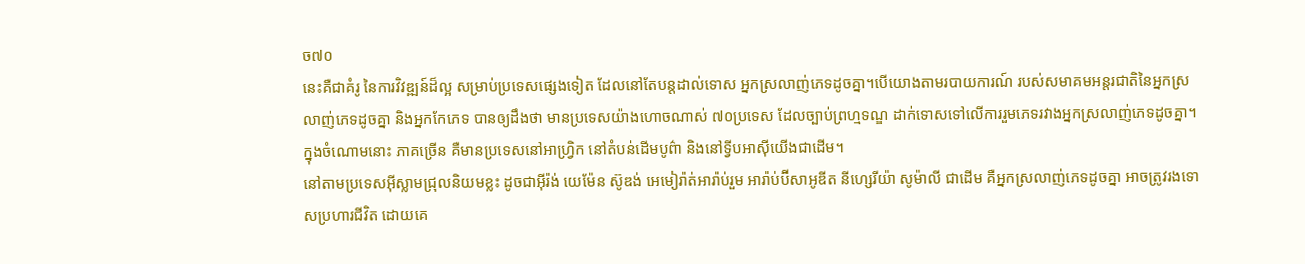ច៧០
នេះគឺជាគំរូ នៃការវិវឌ្ឍន៍ដ៏ល្អ សម្រាប់ប្រទេសផ្សេងទៀត ដែលនៅតែបន្តដាល់ទោស អ្នកស្រលាញ់ភេទដូចគ្នា។បើយោងតាមរបាយការណ៍ របស់សមាគមអន្តរជាតិនៃអ្នកស្រលាញ់ភេទដូចគ្នា និងអ្នកកែភេទ បានឲ្យដឹងថា មានប្រទេសយ៉ាងហោចណាស់ ៧០ប្រទេស ដែលច្បាប់ព្រហ្មទណ្ឌ ដាក់ទោសទៅលើការរួមភេទរវាងអ្នកស្រលាញ់ភេទដូចគ្នា។ ក្នុងចំណោមនោះ ភាគច្រើន គឺមានប្រទេសនៅអាហ្វ្រិក នៅតំបន់ដើមបូព៌ា និងនៅទ្វីបអាស៊ីយើងជាដើម។
នៅតាមប្រទេសអ៊ីស្លាមជ្រុលនិយមខ្លះ ដូចជាអ៊ីរ៉ង់ យេម៉ែន ស៊ូឌង់ អេមៀរ៉ាត់អារ៉ាប់រួម អារ៉ាប់ប៊ីសាអូឌីត នីហ្សេរីយ៉ា សូម៉ាលី ជាដើម គឺអ្នកស្រលាញ់ភេទដូចគ្នា អាចត្រូវរងទោសប្រហារជីវិត ដោយគេ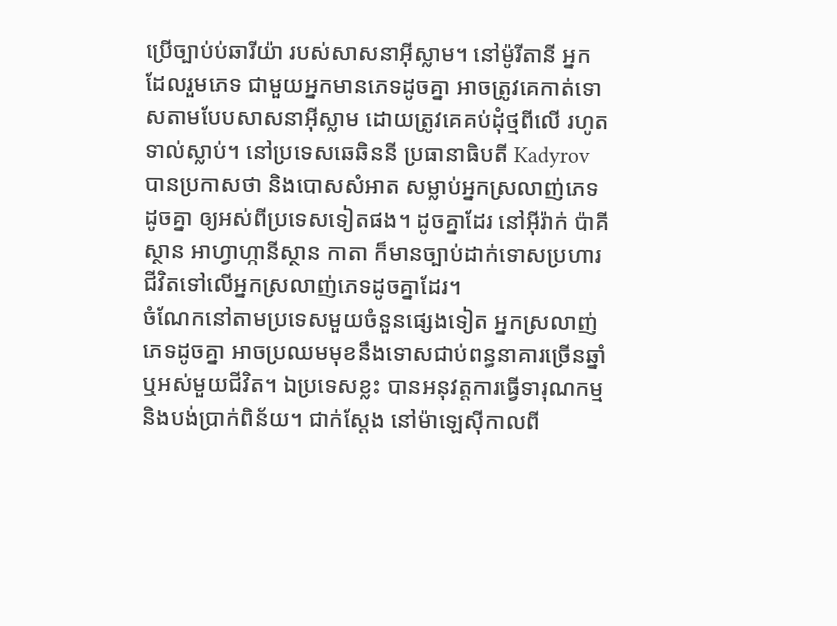ប្រើច្បាប់ប់ឆារីយ៉ា របស់សាសនាអ៊ីស្លាម។ នៅម៉ូរីតានី អ្នកដែលរួមភេទ ជាមួយអ្នកមានភេទដូចគ្នា អាចត្រូវគេកាត់ទោសតាមបែបសាសនាអ៊ីស្លាម ដោយត្រូវគេគប់ដុំថ្មពីលើ រហូតទាល់ស្លាប់។ នៅប្រទេសឆេឆិននី ប្រធានាធិបតី Kadyrov បានប្រកាសថា និងបោសសំអាត សម្លាប់អ្នកស្រលាញ់ភេទដូចគ្នា ឲ្យអស់ពីប្រទេសទៀតផង។ ដូចគ្នាដែរ នៅអ៊ីរ៉ាក់ ប៉ាគីស្ថាន អាហ្វាហ្កានីស្ថាន កាតា ក៏មានច្បាប់ដាក់ទោសប្រហារជីវិតទៅលើអ្នកស្រលាញ់ភេទដូចគ្នាដែរ។
ចំណែកនៅតាមប្រទេសមួយចំនួនផ្សេងទៀត អ្នកស្រលាញ់ភេទដូចគ្នា អាចប្រឈមមុខនឹងទោសជាប់ពន្ធនាគារច្រើនឆ្នាំ ឬអស់មួយជីវិត។ ឯប្រទេសខ្លះ បានអនុវត្តការធ្វើទារុណកម្ម និងបង់ប្រាក់ពិន័យ។ ជាក់ស្តែង នៅម៉ាឡេស៊ីកាលពី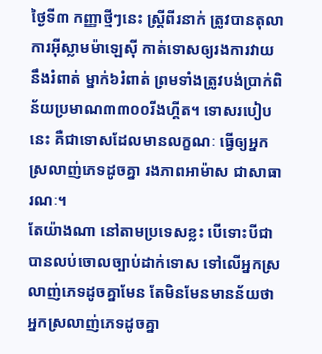ថ្ងៃទី៣ កញ្ញាថ្មីៗនេះ ស្ត្រីពីរនាក់ ត្រូវបានតុលាការអ៊ីស្លាមម៉ាឡេស៊ី កាត់ទោសឲ្យរងការវាយនឹងរំពាត់ ម្នាក់៦រំពាត់ ព្រមទាំងត្រូវបង់ប្រាក់ពិន័យប្រមាណ៣៣០០រីងហ្គីត។ ទោសរបៀបនេះ គឺជាទោសដែលមានលក្ខណៈ ធ្វើឲ្យអ្នកស្រលាញ់ភេទដូចគ្នា រងភាពអាម៉ាស ជាសាធារណៈ។
តែយ៉ាងណា នៅតាមប្រទេសខ្លះ បើទោះបីជាបានលប់ចោលច្បាប់ដាក់ទោស ទៅលើអ្នកស្រលាញ់ភេទដូចគ្នាមែន តែមិនមែនមានន័យថា អ្នកស្រលាញ់ភេទដូចគ្នា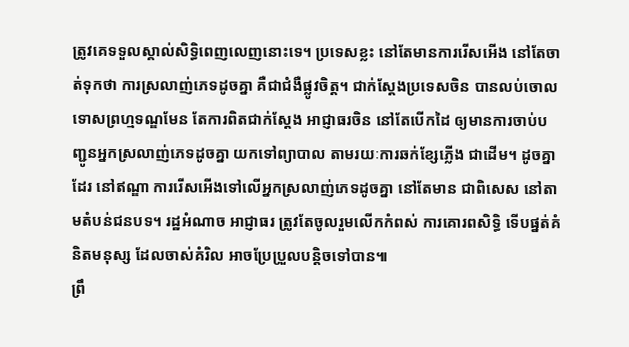ត្រូវគេទទួលស្គាល់សិទ្ធិពេញលេញនោះទេ។ ប្រទេសខ្លះ នៅតែមានការរើសអើង នៅតែចាត់ទុកថា ការស្រលាញ់ភេទដូចគ្នា គឺជាជំងឺផ្លូវចិត្ត។ ជាក់ស្តែងប្រទេសចិន បានលប់ចោលទោសព្រហ្មទណ្ឌមែន តែការពិតជាក់ស្តែង អាជ្ញាធរចិន នៅតែបើកដៃ ឲ្យមានការចាប់បញ្ជូនអ្នកស្រលាញ់ភេទដូចគ្នា យកទៅព្យាបាល តាមរយៈការឆក់ខ្សែភ្លើង ជាដើម។ ដូចគ្នាដែរ នៅឥណ្ឌា ការរើសអើងទៅលើអ្នកស្រលាញ់ភេទដូចគ្នា នៅតែមាន ជាពិសេស នៅតាមតំបន់ជនបទ។ រដ្ឋអំណាច អាជ្ញាធរ ត្រូវតែចូលរួមលើកកំពស់ ការគោរពសិទ្ធិ ទើបផ្នត់គំនិតមនុស្ស ដែលចាស់គំរិល អាចប្រែប្រួលបន្តិចទៅបាន៕
ព្រឹ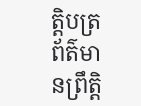ត្តិបត្រព័ត៌មានព្រឹត្តិ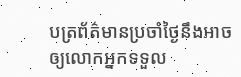បត្រព័ត៌មានប្រចាំថ្ងៃនឹងអាចឲ្យលោកអ្នកទទួល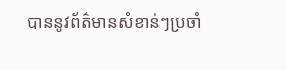បាននូវព័ត៌មានសំខាន់ៗប្រចាំ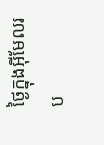ថ្ងៃក្នុងអ៊ីមែលរប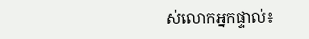ស់លោកអ្នកផ្ទាល់៖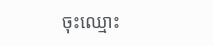ចុះឈ្មោះ